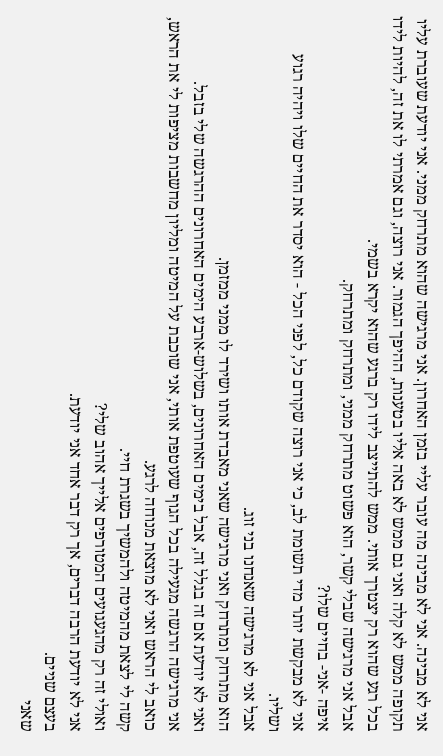אני לא מבינה. אני לא מבינה מה עובר עליי בזמן האחרון. אני מרגישה שהוא מתרחק ממני. אני יודעת שעוברת עליו תקופה ממש לא קלה ואני גם ממש לא באה אליו בטענות, ההיפך הגמור. אני רוצה, וגם אמרתי לו את זה, להיות לידו בכל רגע שהוא רק יצטרך אותי. ממש להתייצב לידו רק ברגע שהוא יקרא בשמי.
אבל אני מרגישה שבלי קשר, הוא פשוט מתרחק ממני, ומתרחק ומתרחק.
איפה -אני- בחיים שלו?
אני לא מבקשת יותר מדי תשומת לב, כי אני רוצה שקודם כל, לפני הכל - הוא יסדר את החיים שלו ויהיה רגוע ושליו.
אבל אני לא מרגישה שאנחנו בני זוג.
הוא מתרחק ומתרחק ואני מרגישה שאני מאבדת אותו ושירד לו ממני ממזמן.
ואני לא יודעת אם זה בגלל זה, אבל בימים האחרונים, בשלוש-ארבע הימים האחרונים ההרגשה שלי בזבל.
אני מרגישה הרגשה מגעילה בכל הגוף שעוטפת אותי, אני שוכבת על המיטה ומליון מחשבות מציפות לי את הראש, כואב לי הראש ואני לא מוצאת מנוחה לרגע.
קשה לי לצאת מהמיטה ולהמשיך בשגרת חיי.
ואולי זה רק מהגעגועים המטורפים אלייך אהוב שלי?
אני לא יודעת הרבה דברים, אך רק דבר אחד אני יודעת.
בעצם שניים.
שאני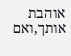אוהבת אותך,ואם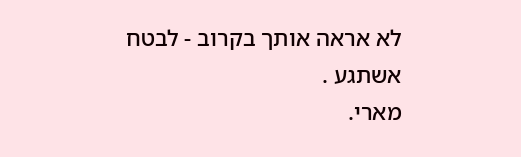לא אראה אותך בקרוב - לבטח אשתגע .
מארי.